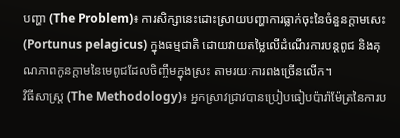បញ្ហា (The Problem)៖ ការសិក្សានេះដោះស្រាយបញ្ហាការធ្លាក់ចុះនៃចំនួនក្តាមសេះ (Portunus pelagicus) ក្នុងធម្មជាតិ ដោយវាយតម្លៃលើដំណើរការបន្តពូជ និងគុណភាពកូនក្តាមនៃមេពូជដែលចិញ្ចឹមក្នុងស្រះ តាមរយៈការពងច្រើនលើក។
វិធីសាស្ត្រ (The Methodology)៖ អ្នកស្រាវជ្រាវបានប្រៀបធៀបប៉ារ៉ាម៉ែត្រនៃការប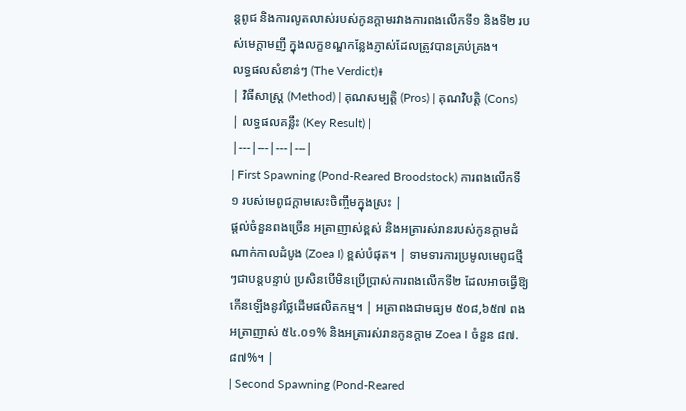ន្តពូជ និងការលូតលាស់របស់កូនក្តាមរវាងការពងលើកទី១ និងទី២ របស់មេក្តាមញី ក្នុងលក្ខខណ្ឌកន្លែងភ្ញាស់ដែលត្រូវបានគ្រប់គ្រង។
លទ្ធផលសំខាន់ៗ (The Verdict)៖
| វិធីសាស្ត្រ (Method) | គុណសម្បត្តិ (Pros) | គុណវិបត្តិ (Cons) | លទ្ធផលគន្លឹះ (Key Result) |
|---|---|---|---|
| First Spawning (Pond-Reared Broodstock) ការពងលើកទី១ របស់មេពូជក្តាមសេះចិញ្ចឹមក្នុងស្រះ |
ផ្តល់ចំនួនពងច្រើន អត្រាញាស់ខ្ពស់ និងអត្រារស់រានរបស់កូនក្តាមដំណាក់កាលដំបូង (Zoea I) ខ្ពស់បំផុត។ | ទាមទារការប្រមូលមេពូជថ្មីៗជាបន្តបន្ទាប់ ប្រសិនបើមិនប្រើប្រាស់ការពងលើកទី២ ដែលអាចធ្វើឱ្យកើនឡើងនូវថ្លៃដើមផលិតកម្ម។ | អត្រាពងជាមធ្យម ៥០៨,៦៥៧ ពង អត្រាញាស់ ៥៤.០១% និងអត្រារស់រានកូនក្តាម Zoea I ចំនួន ៨៧.៨៧%។ |
| Second Spawning (Pond-Reared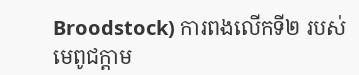Broodstock) ការពងលើកទី២ របស់មេពូជក្តាម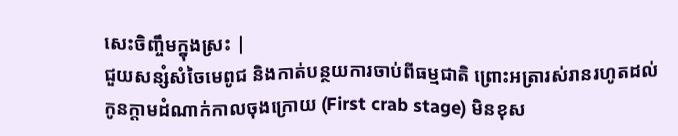សេះចិញ្ចឹមក្នុងស្រះ |
ជួយសន្សំសំចៃមេពូជ និងកាត់បន្ថយការចាប់ពីធម្មជាតិ ព្រោះអត្រារស់រានរហូតដល់កូនក្តាមដំណាក់កាលចុងក្រោយ (First crab stage) មិនខុស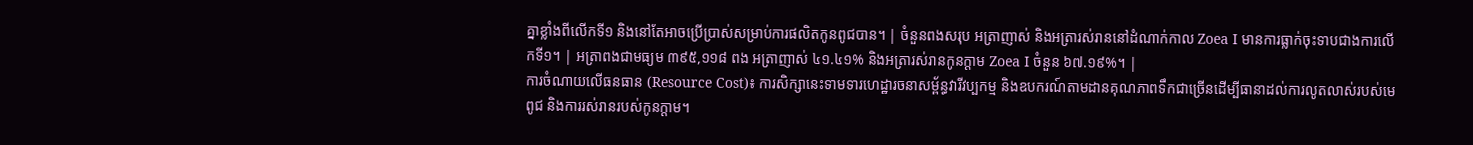គ្នាខ្លាំងពីលើកទី១ និងនៅតែអាចប្រើប្រាស់សម្រាប់ការផលិតកូនពូជបាន។ | ចំនួនពងសរុប អត្រាញាស់ និងអត្រារស់រាននៅដំណាក់កាល Zoea I មានការធ្លាក់ចុះទាបជាងការលើកទី១។ | អត្រាពងជាមធ្យម ៣៩៥,១១៨ ពង អត្រាញាស់ ៤១.៤១% និងអត្រារស់រានកូនក្តាម Zoea I ចំនួន ៦៧.១៩%។ |
ការចំណាយលើធនធាន (Resource Cost)៖ ការសិក្សានេះទាមទារហេដ្ឋារចនាសម្ព័ន្ធវារីវប្បកម្ម និងឧបករណ៍តាមដានគុណភាពទឹកជាច្រើនដើម្បីធានាដល់ការលូតលាស់របស់មេពូជ និងការរស់រានរបស់កូនក្តាម។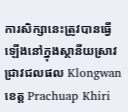ការសិក្សានេះត្រូវបានធ្វើឡើងនៅក្នុងស្ថានីយស្រាវជ្រាវជលផល Klongwan ខេត្ត Prachuap Khiri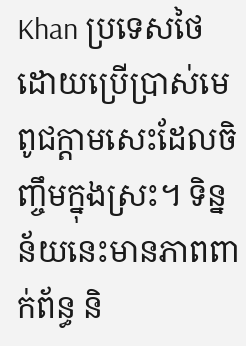Khan ប្រទេសថៃ ដោយប្រើប្រាស់មេពូជក្តាមសេះដែលចិញ្ចឹមក្នុងស្រះ។ ទិន្នន័យនេះមានភាពពាក់ព័ន្ធ និ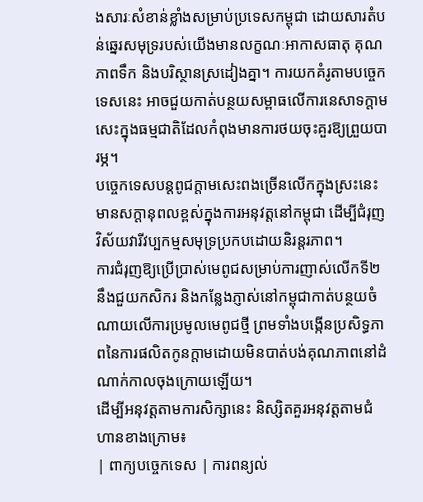ងសារៈសំខាន់ខ្លាំងសម្រាប់ប្រទេសកម្ពុជា ដោយសារតំបន់ឆ្នេរសមុទ្ររបស់យើងមានលក្ខណៈអាកាសធាតុ គុណភាពទឹក និងបរិស្ថានស្រដៀងគ្នា។ ការយកគំរូតាមបច្ចេកទេសនេះ អាចជួយកាត់បន្ថយសម្ពាធលើការនេសាទក្តាមសេះក្នុងធម្មជាតិដែលកំពុងមានការថយចុះគួរឱ្យព្រួយបារម្ភ។
បច្ចេកទេសបន្តពូជក្តាមសេះពងច្រើនលើកក្នុងស្រះនេះ មានសក្តានុពលខ្ពស់ក្នុងការអនុវត្តនៅកម្ពុជា ដើម្បីជំរុញវិស័យវារីវប្បកម្មសមុទ្រប្រកបដោយនិរន្តរភាព។
ការជំរុញឱ្យប្រើប្រាស់មេពូជសម្រាប់ការញាស់លើកទី២ នឹងជួយកសិករ និងកន្លែងភ្ញាស់នៅកម្ពុជាកាត់បន្ថយចំណាយលើការប្រមូលមេពូជថ្មី ព្រមទាំងបង្កើនប្រសិទ្ធភាពនៃការផលិតកូនក្តាមដោយមិនបាត់បង់គុណភាពនៅដំណាក់កាលចុងក្រោយឡើយ។
ដើម្បីអនុវត្តតាមការសិក្សានេះ និស្សិតគួរអនុវត្តតាមជំហានខាងក្រោម៖
| ពាក្យបច្ចេកទេស | ការពន្យល់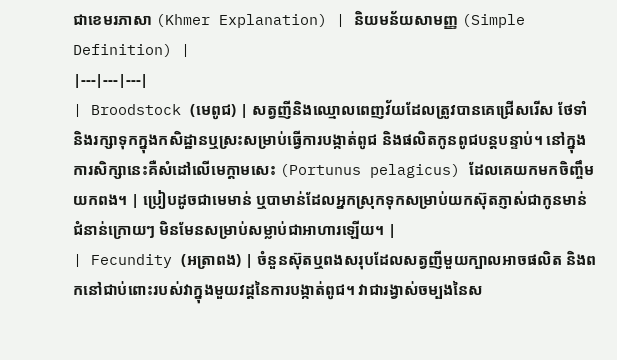ជាខេមរភាសា (Khmer Explanation) | និយមន័យសាមញ្ញ (Simple Definition) |
|---|---|---|
| Broodstock (មេពូជ) | សត្វញីនិងឈ្មោលពេញវ័យដែលត្រូវបានគេជ្រើសរើស ថែទាំ និងរក្សាទុកក្នុងកសិដ្ឋានឬស្រះសម្រាប់ធ្វើការបង្កាត់ពូជ និងផលិតកូនពូជបន្តបន្ទាប់។ នៅក្នុងការសិក្សានេះគឺសំដៅលើមេក្តាមសេះ (Portunus pelagicus) ដែលគេយកមកចិញ្ចឹមយកពង។ | ប្រៀបដូចជាមេមាន់ ឬបាមាន់ដែលអ្នកស្រុកទុកសម្រាប់យកស៊ុតភ្ញាស់ជាកូនមាន់ជំនាន់ក្រោយៗ មិនមែនសម្រាប់សម្លាប់ជាអាហារឡើយ។ |
| Fecundity (អត្រាពង) | ចំនួនស៊ុតឬពងសរុបដែលសត្វញីមួយក្បាលអាចផលិត និងពកនៅជាប់ពោះរបស់វាក្នុងមួយវដ្តនៃការបង្កាត់ពូជ។ វាជារង្វាស់ចម្បងនៃស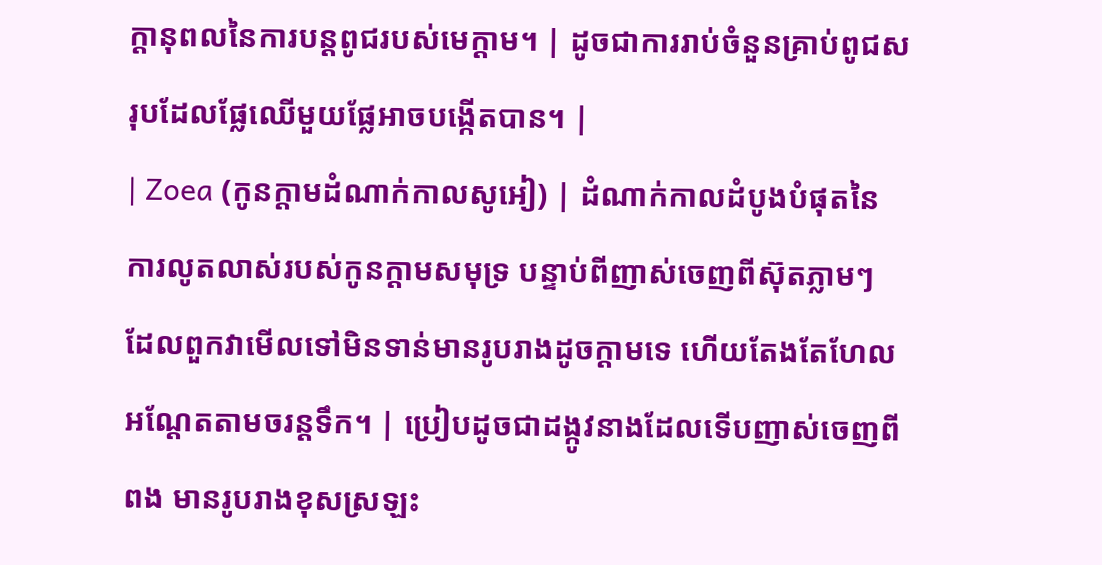ក្តានុពលនៃការបន្តពូជរបស់មេក្តាម។ | ដូចជាការរាប់ចំនួនគ្រាប់ពូជសរុបដែលផ្លែឈើមួយផ្លែអាចបង្កើតបាន។ |
| Zoea (កូនក្តាមដំណាក់កាលសូអៀ) | ដំណាក់កាលដំបូងបំផុតនៃការលូតលាស់របស់កូនក្តាមសមុទ្រ បន្ទាប់ពីញាស់ចេញពីស៊ុតភ្លាមៗ ដែលពួកវាមើលទៅមិនទាន់មានរូបរាងដូចក្តាមទេ ហើយតែងតែហែលអណ្តែតតាមចរន្តទឹក។ | ប្រៀបដូចជាដង្កូវនាងដែលទើបញាស់ចេញពីពង មានរូបរាងខុសស្រឡះ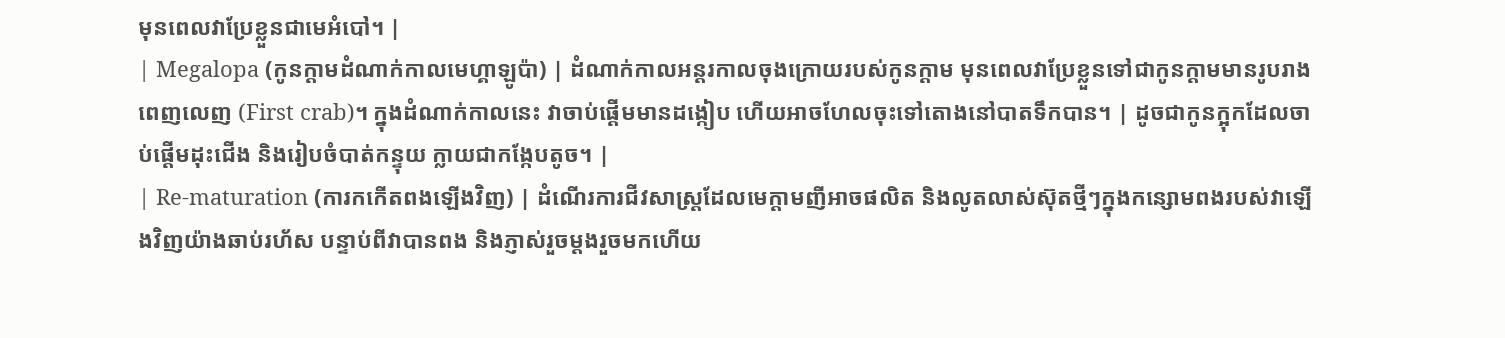មុនពេលវាប្រែខ្លួនជាមេអំបៅ។ |
| Megalopa (កូនក្តាមដំណាក់កាលមេហ្គាឡូប៉ា) | ដំណាក់កាលអន្តរកាលចុងក្រោយរបស់កូនក្តាម មុនពេលវាប្រែខ្លួនទៅជាកូនក្តាមមានរូបរាងពេញលេញ (First crab)។ ក្នុងដំណាក់កាលនេះ វាចាប់ផ្តើមមានដង្កៀប ហើយអាចហែលចុះទៅតោងនៅបាតទឹកបាន។ | ដូចជាកូនក្អុកដែលចាប់ផ្តើមដុះជើង និងរៀបចំបាត់កន្ទុយ ក្លាយជាកង្កែបតូច។ |
| Re-maturation (ការកកើតពងឡើងវិញ) | ដំណើរការជីវសាស្ត្រដែលមេក្តាមញីអាចផលិត និងលូតលាស់ស៊ុតថ្មីៗក្នុងកន្សោមពងរបស់វាឡើងវិញយ៉ាងឆាប់រហ័ស បន្ទាប់ពីវាបានពង និងភ្ញាស់រួចម្តងរួចមកហើយ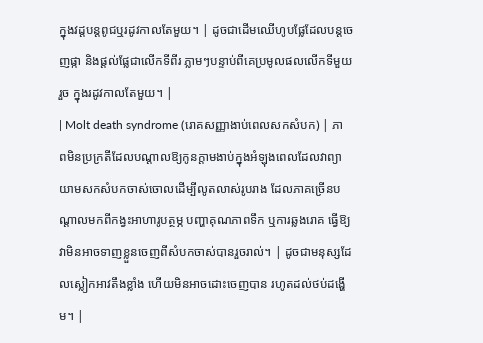ក្នុងវដ្តបន្តពូជឬរដូវកាលតែមួយ។ | ដូចជាដើមឈើហូបផ្លែដែលបន្តចេញផ្កា និងផ្តល់ផ្លែជាលើកទីពីរ ភ្លាមៗបន្ទាប់ពីគេប្រមូលផលលើកទីមួយរួច ក្នុងរដូវកាលតែមួយ។ |
| Molt death syndrome (រោគសញ្ញាងាប់ពេលសកសំបក) | ភាពមិនប្រក្រតីដែលបណ្តាលឱ្យកូនក្តាមងាប់ក្នុងអំឡុងពេលដែលវាព្យាយាមសកសំបកចាស់ចោលដើម្បីលូតលាស់រូបរាង ដែលភាគច្រើនបណ្តាលមកពីកង្វះអាហារូបត្ថម្ភ បញ្ហាគុណភាពទឹក ឬការឆ្លងរោគ ធ្វើឱ្យវាមិនអាចទាញខ្លួនចេញពីសំបកចាស់បានរួចរាល់។ | ដូចជាមនុស្សដែលស្លៀកអាវតឹងខ្លាំង ហើយមិនអាចដោះចេញបាន រហូតដល់ថប់ដង្ហើម។ |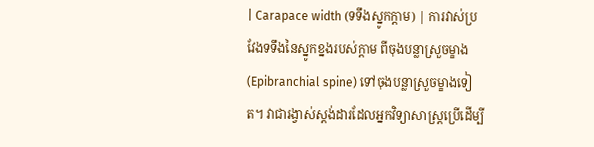| Carapace width (ទទឹងស្នូកក្តាម) | ការវាស់ប្រវែងទទឹងនៃស្នូកខ្នងរបស់ក្តាម ពីចុងបន្លាស្រួចម្ខាង (Epibranchial spine) ទៅចុងបន្លាស្រួចម្ខាងទៀត។ វាជារង្វាស់ស្តង់ដារដែលអ្នកវិទ្យាសាស្ត្រប្រើដើម្បី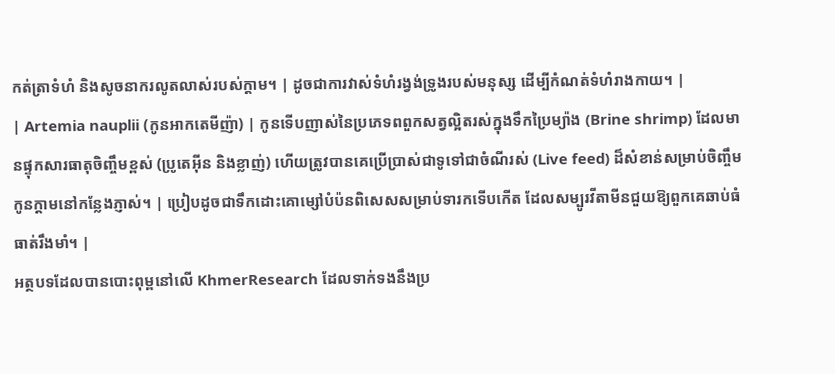កត់ត្រាទំហំ និងសូចនាករលូតលាស់របស់ក្តាម។ | ដូចជាការវាស់ទំហំរង្វង់ទ្រូងរបស់មនុស្ស ដើម្បីកំណត់ទំហំរាងកាយ។ |
| Artemia nauplii (កូនអាកតេមីញ៉ា) | កូនទើបញាស់នៃប្រភេទពពួកសត្វល្អិតរស់ក្នុងទឹកប្រៃម្យ៉ាង (Brine shrimp) ដែលមានផ្ទុកសារធាតុចិញ្ចឹមខ្ពស់ (ប្រូតេអ៊ីន និងខ្លាញ់) ហើយត្រូវបានគេប្រើប្រាស់ជាទូទៅជាចំណីរស់ (Live feed) ដ៏សំខាន់សម្រាប់ចិញ្ចឹមកូនក្តាមនៅកន្លែងភ្ញាស់។ | ប្រៀបដូចជាទឹកដោះគោម្សៅបំប៉នពិសេសសម្រាប់ទារកទើបកើត ដែលសម្បូរវីតាមីនជួយឱ្យពួកគេឆាប់ធំធាត់រឹងមាំ។ |
អត្ថបទដែលបានបោះពុម្ពនៅលើ KhmerResearch ដែលទាក់ទងនឹងប្រ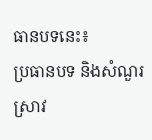ធានបទនេះ៖
ប្រធានបទ និងសំណួរស្រាវ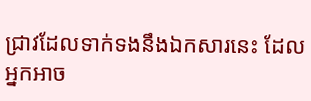ជ្រាវដែលទាក់ទងនឹងឯកសារនេះ ដែលអ្នកអាច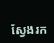ស្វែងរក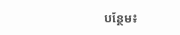បន្ថែម៖